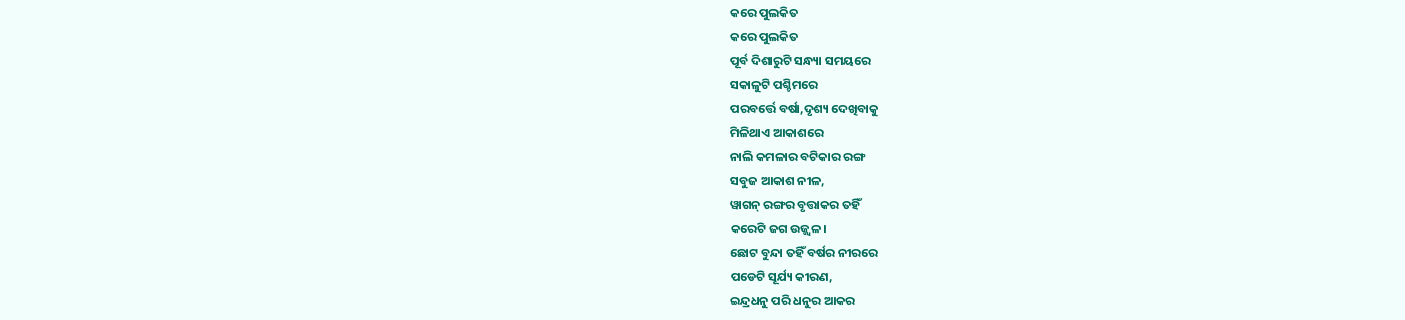କରେ ପୁଲକିତ
କରେ ପୁଲକିତ
ପୂର୍ବ ଦିଶାରୁଟି ସନ୍ଧ୍ୟା ସମୟରେ
ସକାଳୁଟି ପଶ୍ଚିମରେ
ପରବର୍ତ୍ତେ ବର୍ଷା,ଦୃଶ୍ୟ ଦେଖିବାକୁ
ମିଳିଥାଏ ଆକାଶରେ
ନାଲି କମଳାର ବଟିକାର ରଙ୍ଗ
ସବୁଜ ଆକାଶ ନୀଳ,
ୱାଗନ୍ ରଙ୍ଗର ବୃତ୍ତାକର ତହିଁ
କରେଟି ଜଗ ଉଜ୍ଜ୍ୱଳ।
ଛୋଟ ବୁନ୍ଦା ତହିଁ ବର୍ଷର ନୀରରେ
ପଡେଟି ସୂର୍ଯ୍ୟ କୀରଣ,
ଇନ୍ଦ୍ରଧନୁ ପରି ଧନୁର ଆକର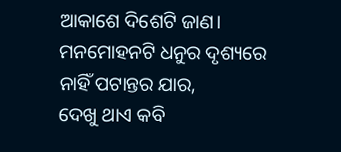ଆକାଶେ ଦିଶେଟି ଜାଣ।
ମନମୋହନଟି ଧନୁର ଦୃଶ୍ୟରେ
ନାହିଁ ପଟାନ୍ତର ଯାର,
ଦେଖୁ ଥାଏ କବି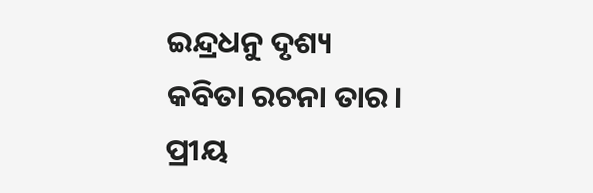ଇନ୍ଦ୍ରଧନୁ ଦୃଶ୍ୟ
କବିତା ରଚନା ତାର।
ପ୍ରୀୟ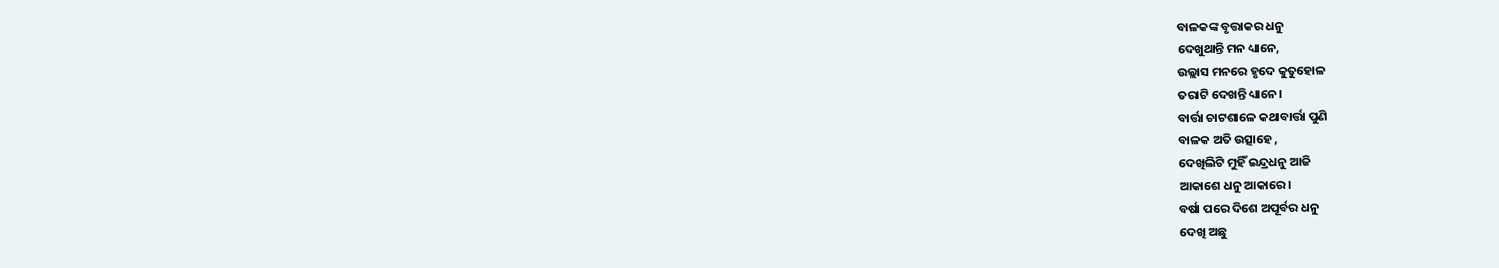ବାଳକଙ୍କ ବୃତ୍ତାକର ଧନୁ
ଦେଖୁଥାନ୍ତି ମନ ଧ୍ୟାନେ,
ଉଲ୍ଲାସ ମନରେ ହୃଦେ କୁତୁହୋଳ
ତରାଟି ଦେଖନ୍ତି ଧ୍ୟାନେ।
ବାର୍ତ୍ତା ଚାଟଶାଳେ କଥାବାର୍ତ୍ତା ପୁଣି
ବାଳକ ଅତି ଉତ୍ସାହେ ,
ଦେଖିଲିଟି ମୁହିଁ ଇନ୍ଦ୍ରଧନୁ ଆଜି
ଆକାଶେ ଧନୁ ଆକାରେ।
ବର୍ଷା ପରେ ଦିଶେ ଅପୂର୍ବର ଧନୁ
ଦେଖି ଅଛୁ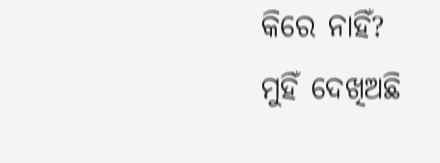କିରେ ନାହିଁ?
ମୁହିଁ ଦେଖିଅଛି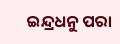ଇନ୍ଦ୍ରଧନୁ ପରା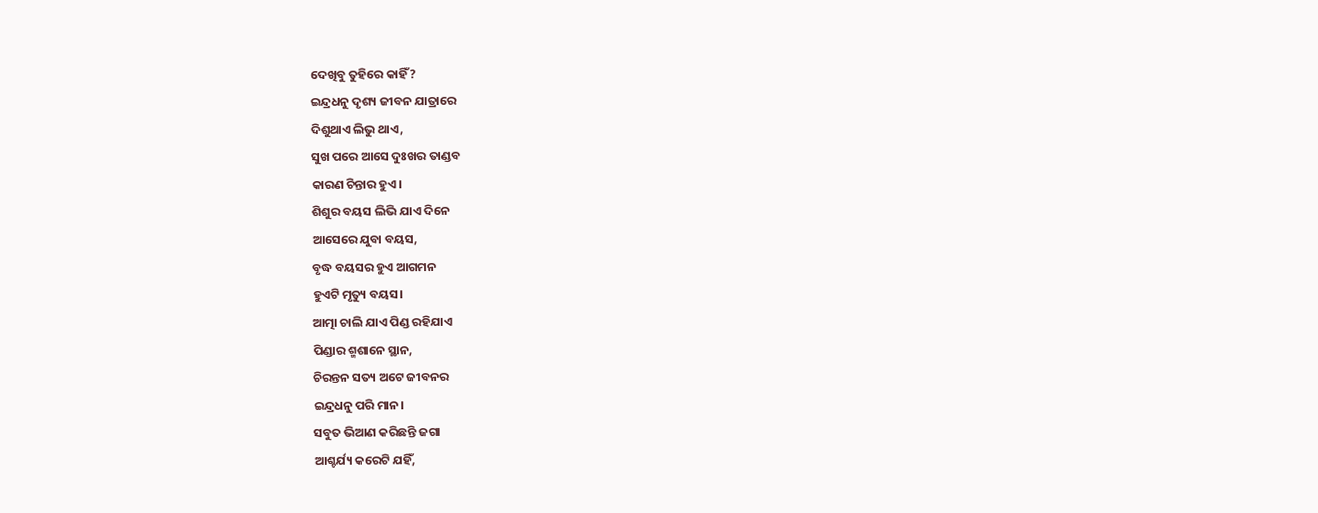ଦେଖିବୁ ତୁହିରେ କାହିଁ?
ଇନ୍ଦ୍ରଧନୁ ଦୃଶ୍ୟ ଜୀବନ ଯାତ୍ରାରେ
ଦିଶୁଥାଏ ଲିଭୁ ଥାଏ,
ସୁଖ ପରେ ଆସେ ଦୁଃଖର ତାଣ୍ଡବ
କାରଣ ଚିନ୍ତାର ହୁଏ।
ଶିଶୁର ବୟସ ଲିଭି ଯାଏ ଦିନେ
ଆସେରେ ଯୁବା ବୟସ,
ବୃଦ୍ଧ ବୟସର ହୁଏ ଆଗମନ
ହୁଏଟି ମୃତ୍ୟୁ ବୟସ।
ଆତ୍ମା ଚାଲି ଯାଏ ପିଣ୍ଡ ରହିଯାଏ
ପିଣ୍ଡାର ଶ୍ମଶାନେ ସ୍ଥାନ,
ଚିରନ୍ତନ ସତ୍ୟ ଅଟେ ଜୀବନର
ଇନ୍ଦ୍ରଧନୁ ପରି ମାନ।
ସବୁତ ଭିଆଣ କରିଛନ୍ତି ଜଗା
ଆଶ୍ଚର୍ଯ୍ୟ କରେଟି ଯହିଁ,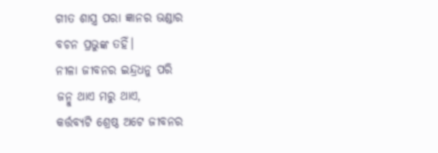ଗୀତ ଶାସ୍ତ୍ର ପରା ଜ୍ଞାନର ଭଣ୍ଡାର
ବଚନ ପ୍ରଭୁଙ୍କ ତହିଁ।
ନୀଳା ଜୀବନର ଇନ୍ଦ୍ରଧନୁ ପରି
ଜନ୍ମୁ ଥାଏ ମରୁ ଥାଏ,
କର୍ତ୍ତବ୍ୟଟି ଶ୍ରେଷ୍ଠ ଅଟେ ଜୀବନର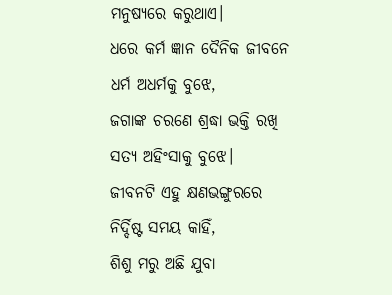ମନୁଷ୍ୟରେ କରୁଥାଏ।
ଧରେ କର୍ମ ଜ୍ଞାନ ଦୈନିକ ଜୀବନେ
ଧର୍ମ ଅଧର୍ମକୁ ବୁଝେ,
ଜଗାଙ୍କ ଚରଣେ ଶ୍ରଦ୍ଧା ଭକ୍ତି ରଖି
ସତ୍ୟ ଅହିଂସାକୁ ବୁଝେ।
ଜୀବନଟି ଏହୁ କ୍ଷଣଭଙ୍ଗୁରରେ
ନିର୍ଦ୍ଦିଷ୍ଟ ସମୟ କାହିଁ,
ଶିଶୁ ମରୁ ଅଛି ଯୁବା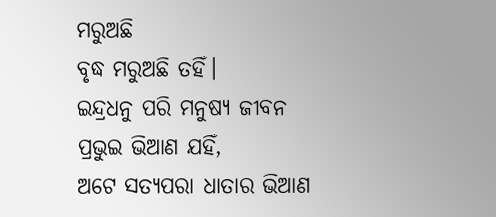ମରୁଅଛି
ବୃଦ୍ଧ ମରୁଅଛି ତହିଁ।
ଇନ୍ଦ୍ରଧନୁ ପରି ମନୁଷ୍ୟ ଜୀବନ
ପ୍ରଭୁଇ ଭିଆଣ ଯହିଁ,
ଅଟେ ସତ୍ୟପରା ଧାତାର ଭିଆଣ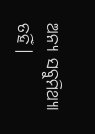ଅନ୍ୟ ସବୁମିଥ୍ୟା ତହିଁ।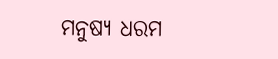ମନୁଷ୍ୟ ଧରମ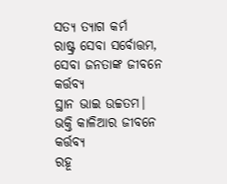ସତ୍ୟ ତ୍ୟାଗ କର୍ମ
ରାଷ୍ଟ୍ର ସେବା ସର୍ବୋତ୍ତମ,
ସେବା ଜନତାଙ୍କ ଜୀବନେ କର୍ତ୍ତବ୍ୟ
ସ୍ଥାନ ଭାଇ ଉଚ୍ଚତମ।
ଭକ୍ତି କାଳିଆର ଜୀବନେ କର୍ତ୍ତବ୍ୟ
ରହୂ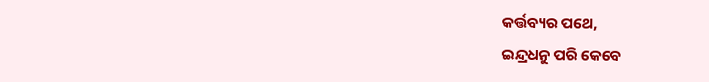କର୍ତ୍ତବ୍ୟର ପଥେ,
ଇନ୍ଦ୍ରଧନୁ ପରି କେବେ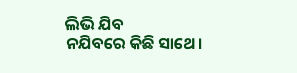ଲିଭି ଯିବ
ନଯିବରେ କିଛି ସାଥେ।